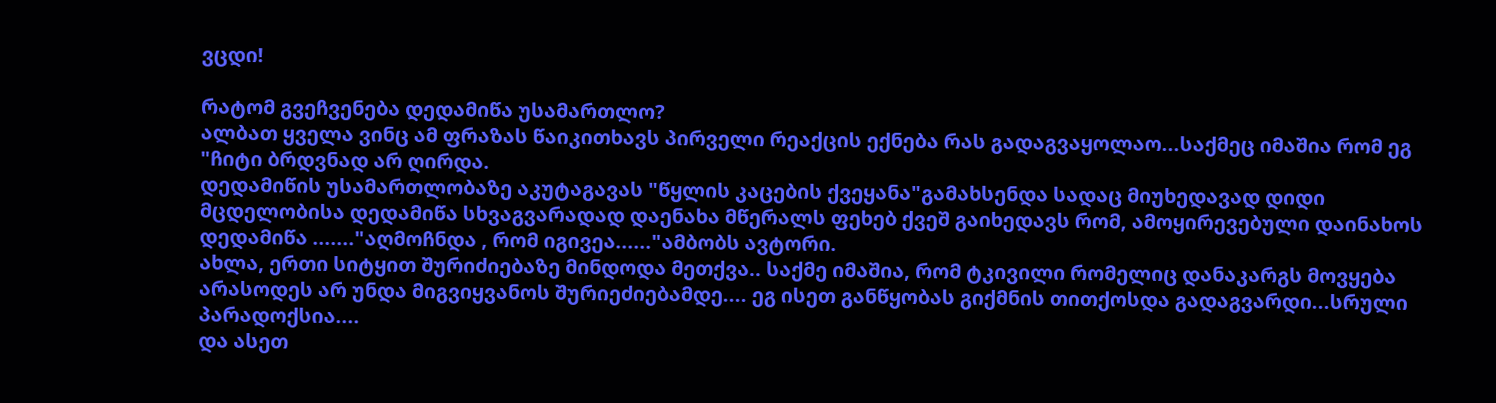ვცდი!

რატომ გვეჩვენება დედამიწა უსამართლო?
ალბათ ყველა ვინც ამ ფრაზას წაიკითხავს პირველი რეაქცის ექნება რას გადაგვაყოლაო...საქმეც იმაშია რომ ეგ "ჩიტი ბრდვნად არ ღირდა.
დედამიწის უსამართლობაზე აკუტაგავას "წყლის კაცების ქვეყანა"გამახსენდა სადაც მიუხედავად დიდი მცდელობისა დედამიწა სხვაგვარადად დაენახა მწერალს ფეხებ ქვეშ გაიხედავს რომ, ამოყირევებული დაინახოს დედამიწა ......."აღმოჩნდა , რომ იგივეა......"ამბობს ავტორი.
ახლა, ერთი სიტყით შურიძიებაზე მინდოდა მეთქვა.. საქმე იმაშია, რომ ტკივილი რომელიც დანაკარგს მოვყება არასოდეს არ უნდა მიგვიყვანოს შურიეძიებამდე.... ეგ ისეთ განწყობას გიქმნის თითქოსდა გადაგვარდი...სრული პარადოქსია....
და ასეთ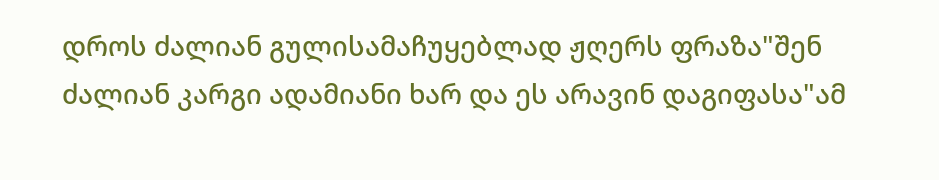დროს ძალიან გულისამაჩუყებლად ჟღერს ფრაზა"შენ ძალიან კარგი ადამიანი ხარ და ეს არავინ დაგიფასა"ამ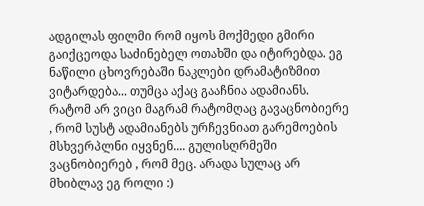ადგილას ფილმი რომ იყოს მოქმედი გმირი გაიქცეოდა საძინებელ ოთახში და იტირებდა. ეგ ნაწილი ცხოვრებაში ნაკლები დრამატიზმით ვიტარდება... თუმცა აქაც გააჩნია ადამიანს.
რატომ არ ვიცი მაგრამ რატომღაც გავაცნობიერე , რომ სუსტ ადამიანებს ურჩევნიათ გარემოების მსხვერპლნი იყვნენ.... გულისღრმეში ვაცნობიერებ , რომ მეც. არადა სულაც არ მხიბლავ ეგ როლი :)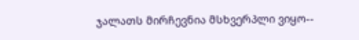ჯალათს მირჩევნია მსხვერპლი ვიყო--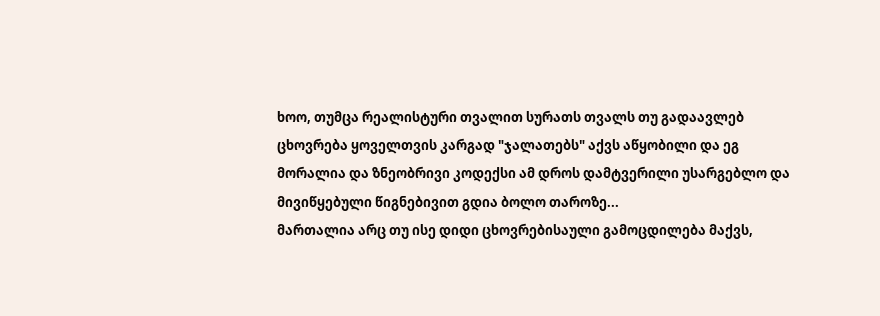ხოო, თუმცა რეალისტური თვალით სურათს თვალს თუ გადაავლებ ცხოვრება ყოველთვის კარგად "ჯალათებს" აქვს აწყობილი და ეგ მორალია და ზნეობრივი კოდექსი ამ დროს დამტვერილი უსარგებლო და მივიწყებული წიგნებივით გდია ბოლო თაროზე...
მართალია არც თუ ისე დიდი ცხოვრებისაული გამოცდილება მაქვს,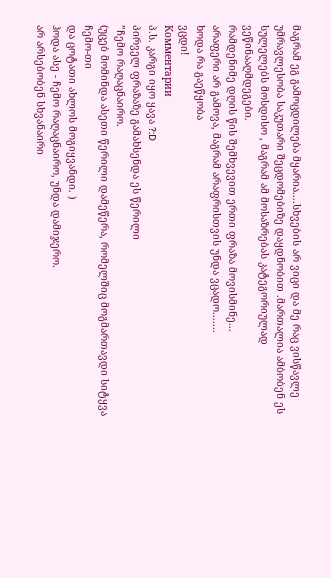მაგრამ ეგ გამოცდილება მყარია....სხვების არ ვიცი და მე რაც ვისწავლე უმრავლესობა საკუთარი შეცდომებიზე დაყდნობით .მართალია ამბობენ ეს სულელებს მოსდისო , მაგრამ ამ მოსაზრებას კატეგორიულად ვეწინააღმდეგები.
რამდენიმე დღის წის შემხვევით ერთი ფრაზა მოვისმინე...
არაფერი არ გამოვა, მაგრამ არაფრისთვის უნდა ვცადო.......
ხოდა რა გაეწყობა
ვცდი!
Комментарии
პ.ს. კარგი იყო ყავა ?:D
პირველ ფრაზაზე გამახსენდა ეს წერილი
”ჩემო რაღაცნაირო.
(უცებ მომინდა ასეთი წერილი დამეწერა, რომელშიც მოგმართავდი სიტყვა ჩემო-თი
და ცოტათი ახლოს მოგიყვანდი. )
ჰოდა ასე - ჩემო რაღაცნაირო, უნდა დამიჯერო.
არ არსებობენ სხვანაირი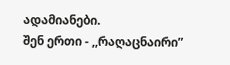ადამიანები.
შენ ერთი - ,,რაღაცნაირი”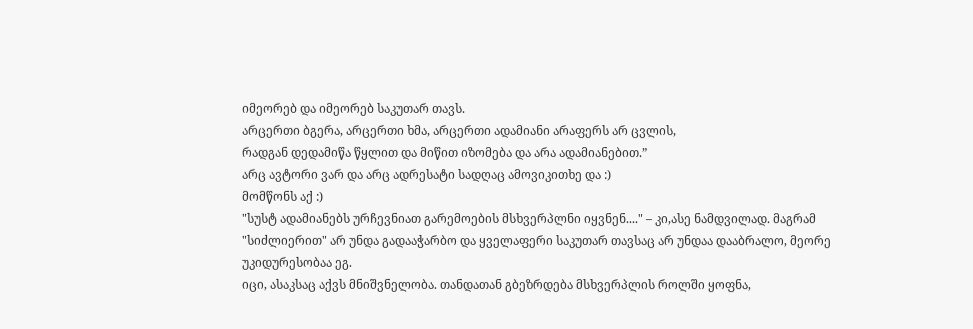იმეორებ და იმეორებ საკუთარ თავს.
არცერთი ბგერა, არცერთი ხმა, არცერთი ადამიანი არაფერს არ ცვლის,
რადგან დედამიწა წყლით და მიწით იზომება და არა ადამიანებით.”
არც ავტორი ვარ და არც ადრესატი სადღაც ამოვიკითხე და :)
მომწონს აქ :)
"სუსტ ადამიანებს ურჩევნიათ გარემოების მსხვერპლნი იყვნენ...." – კი,ასე ნამდვილად. მაგრამ "სიძლიერით" არ უნდა გადააჭარბო და ყველაფერი საკუთარ თავსაც არ უნდაა დააბრალო, მეორე უკიდურესობაა ეგ.
იცი, ასაკსაც აქვს მნიშვნელობა. თანდათან გბეზრდება მსხვერპლის როლში ყოფნა,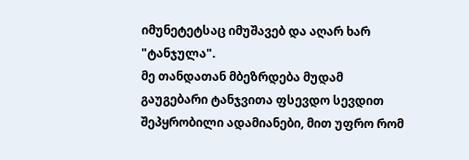იმუნეტეტსაც იმუშავებ და აღარ ხარ "ტანჯულა".
მე თანდათან მბეზრდება მუდამ გაუგებარი ტანჯვითა ფსევდო სევდით შეპყრობილი ადამიანები, მით უფრო რომ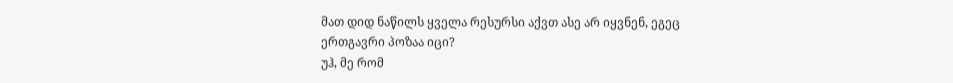მათ დიდ ნაწილს ყველა რესურსი აქვთ ასე არ იყვნენ, ეგეც ერთგავრი პოზაა იცი?
უჰ, მე რომ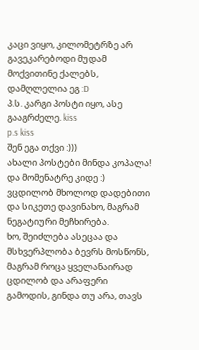კაცი ვიყო, კილომეტრზე არ გავეკარებოდი მუდამ მოქვითინე ქალებს, დამღლელია ეგ :D
პ.ს. კარგი პოსტი იყო, ასე გააგრძელე. kiss
p.s kiss
შენ ეგა თქვი :)))
ახალი პოსტები მინდა კოპალა!
და მომენატრე კიდე :)
ვცდილობ მხოლოდ დადებითი და სიკეთე დავინახო, მაგრამ ნეგატიური მეჩხირება.
ხო, შეიძლება ასეცაა და მსხვერპლობა ბევრს მოსწონს, მაგრამ როცა ყველანაირად ცდილობ და არაფერი გამოდის, გინდა თუ არა, თავს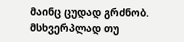მაინც ცუდად გრძნობ. მსხვერპლად თუ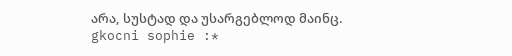არა, სუსტად და უსარგებლოდ მაინც.
gkocni sophie :*